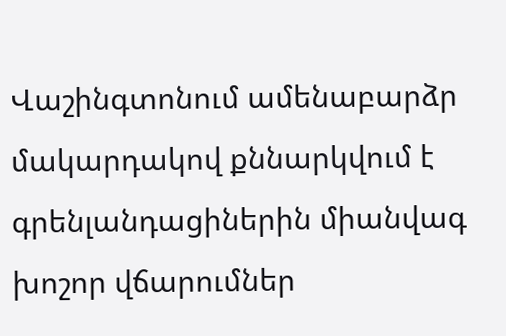Վաշինգտոնում ամենաբարձր մակարդակով քննարկվում է գրենլանդացիներին միանվագ խոշոր վճարումներ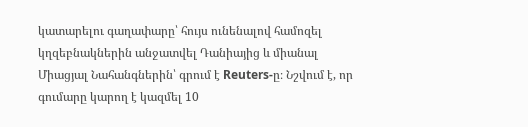կատարելու գաղափարը՝ հույս ունենալով համոզել կղզեբնակներին անջատվել Դանիայից և միանալ Միացյալ Նահանգներին՝ գրում է Reuters-ը։ Նշվում է, որ գումարը կարող է կազմել 10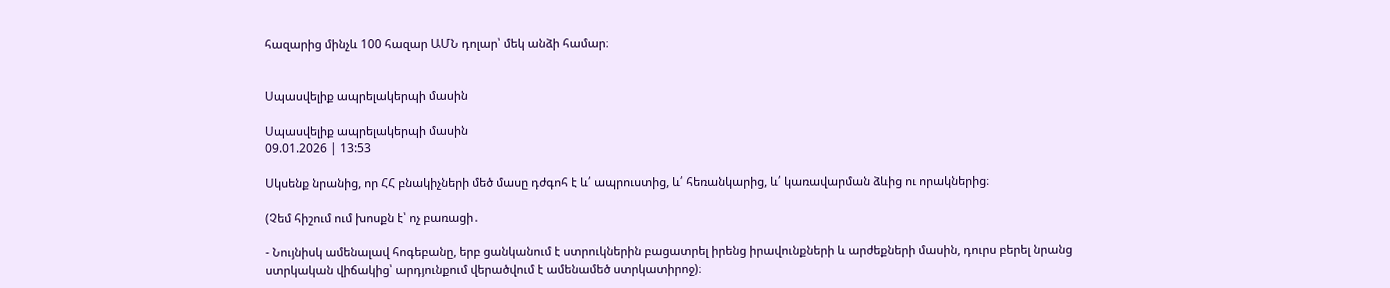հազարից մինչև 100 հազար ԱՄՆ դոլար՝ մեկ անձի համար։


Սպասվելիք ապրելակերպի մասին

Սպասվելիք ապրելակերպի մասին
09.01.2026 | 13:53

Սկսենք նրանից, որ ՀՀ բնակիչների մեծ մասը դժգոհ է և՛ ապրուստից, և՛ հեռանկարից, և՛ կառավարման ձևից ու որակներից։

(Չեմ հիշում ում խոսքն է՝ ոչ բառացի․

- Նույնիսկ ամենալավ հոգեբանը, երբ ցանկանում է ստրուկներին բացատրել իրենց իրավունքների և արժեքների մասին, դուրս բերել նրանց ստրկական վիճակից՝ արդյունքում վերածվում է ամենամեծ ստրկատիրոջ)։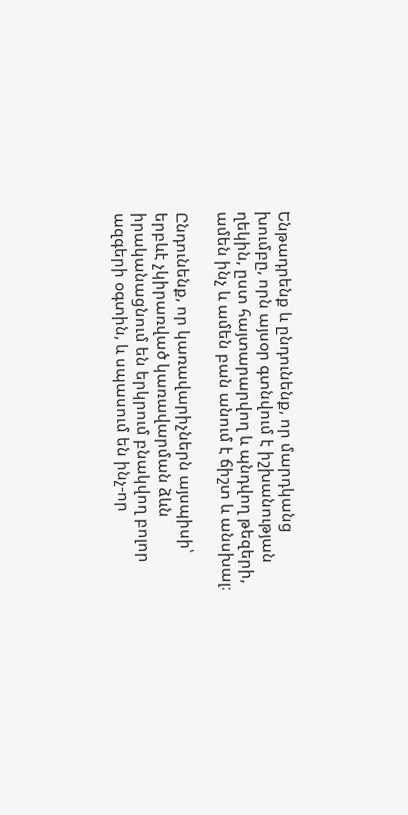Ենթադրենք և ընդունենք, որ մարդկանց խումբը, որն այսօր գտնվում է իշխանության ղեկին, ըստ հայտարարվող և պնդվող թեզերի, ամեն ինչ և ամեն բան անում է ճիշտ և անսխալ։

Ընդունենք, որ կառավարիչներն այսպիսի՝ երբևէ չկիրառված կառավարման ձևն իրականացնում են երկրում բնակվող բոլոր ազգերի օգտին, և սպասում են ինչ-որ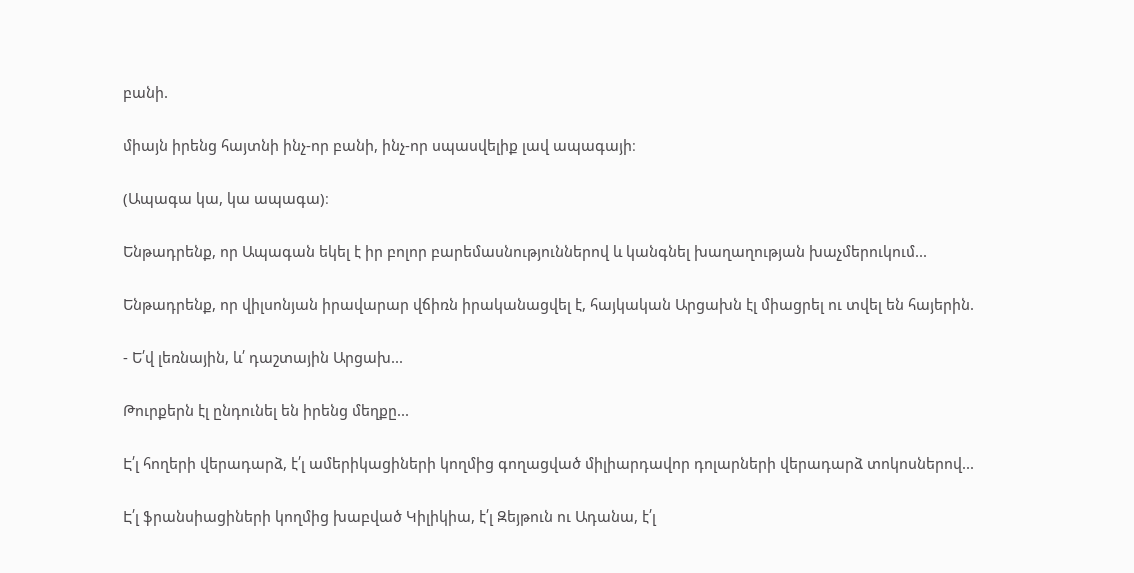բանի.

միայն իրենց հայտնի ինչ-որ բանի, ինչ-որ սպասվելիք լավ ապագայի։

(Ապագա կա, կա ապագա)։

Ենթադրենք, որ Ապագան եկել է իր բոլոր բարեմասնություններով և կանգնել խաղաղության խաչմերուկում...

Ենթադրենք, որ վիլսոնյան իրավարար վճիռն իրականացվել է, հայկական Արցախն էլ միացրել ու տվել են հայերին.

- Ե՛վ լեռնային, և՛ դաշտային Արցախ...

Թուրքերն էլ ընդունել են իրենց մեղքը...

Է՛լ հողերի վերադարձ, է՛լ ամերիկացիների կողմից գողացված միլիարդավոր դոլարների վերադարձ տոկոսներով...

Է՛լ ֆրանսիացիների կողմից խաբված Կիլիկիա, է՛լ Զեյթուն ու Ադանա, է՛լ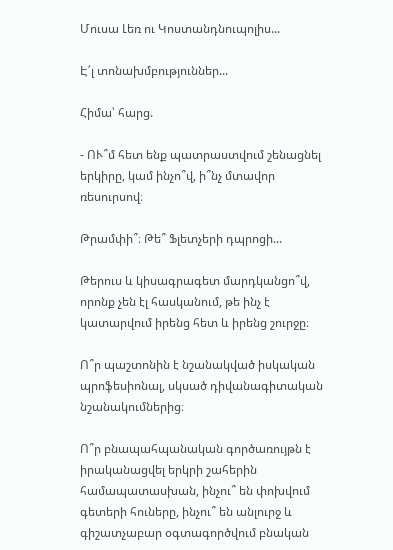Մուսա Լեռ ու Կոստանդնուպոլիս...

Է՛լ տոնախմբություններ...

Հիմա՝ հարց.

- ՈՒ՞մ հետ ենք պատրաստվում շենացնել երկիրը, կամ ինչո՞վ, ի՞նչ մտավոր ռեսուրսով։

Թրամփի՞։ Թե՞ Ֆլետչերի դպրոցի...

Թերուս և կիսագրագետ մարդկանցո՞վ, որոնք չեն էլ հասկանում, թե ինչ է կատարվում իրենց հետ և իրենց շուրջը։

Ո՞ր պաշտոնին է նշանակված իսկական պրոֆեսիոնալ, սկսած դիվանագիտական նշանակումներից։

Ո՞ր բնապահպանական գործառույթն է իրականացվել երկրի շահերին համապատասխան, ինչու՞ են փոխվում գետերի հուները, ինչու՞ են անլուրջ և գիշատչաբար օգտագործվում բնական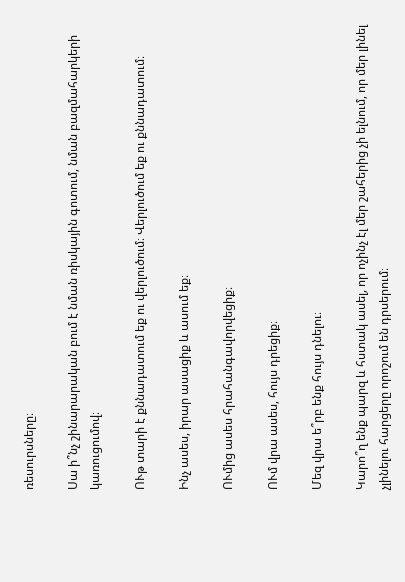ռեսուրսները։

Սա ի՞նչ շինարարական բում է նման ռիսկային գոտում, նման բազմահարկերի կառուցումով։

ՈՒթ տարի է քննադատում եք ու վերլուծում։ Վերլուծում եք ու քննադատում։

Ինչ ասես, իրար ասացիք և ասում եք։

ՈՒմից ասես հրահանգավորվեցիք։

ՈՒմ վրա ասես, հույս դրեցիք։

Մեզ վրա ե՞րբ ենք հույս դնելու։

Կարո՞ղ ենք պարզ և հստակ ասել, որ ոչինչ էլ մեր շահերից չի ելնում, որ մեր լինել չլինելու հարցերը որոշում են դրսերում։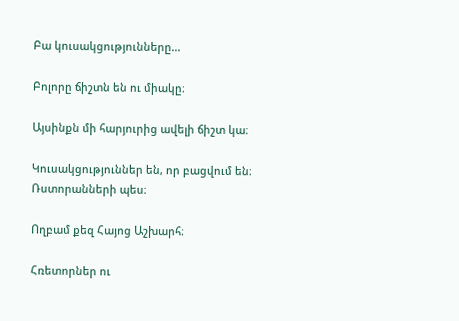Բա կուսակցությունները...

Բոլորը ճիշտն են ու միակը։

Այսինքն մի հարյուրից ավելի ճիշտ կա։

Կուսակցություններ են, որ բացվում են։ Ռստորանների պես։

Ողբամ քեզ Հայոց Աշխարհ։

Հռետորներ ու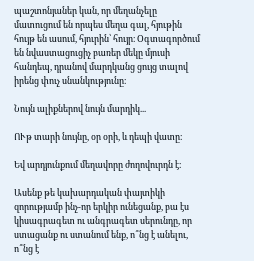պաշտոնյաներ կան, որ մեղանչելը մատուցում են որպես մեղա գալ, հյութին հույթ են ասում, հյուրին՝ հույր։ Օգտագործում են նվաստացուցիչ բառեր մեկը մյուսի հանդեպ, դրանով մարդկանց ցույց տալով իրենց փուչ սնանկությունը։

Նույն ալիքներով նույն մարդիկ...

ՈՒթ տարի նույնը, օր օրի, և դեպի վատը։

Եվ արդյունքում մեղավորը ժողովուրդն է։

Ասենք թե կախարդական փայտիկի զորությամբ ինչ-որ երկիր ունեցանք, բա էս կիսագրագետ ու անգրագետ սերունդը, որ ստացանք ու ստանում ենք, ո՞նց է անելու, ո՞նց է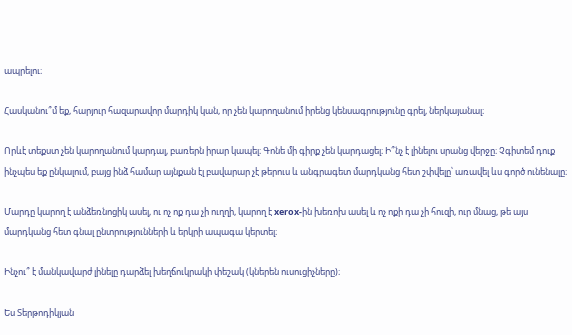ապրելու։

Հասկանու՞մ եք, հարյուր հազարավոր մարդիկ կան, որ չեն կարողանում իրենց կենսագրությունը գրել, ներկայանալ։

Որևէ տեքստ չեն կարողանում կարդալ, բառերն իրար կապել։ Գոնե մի գիրք չեն կարդացել։ Ի՞նչ է լինելու սրանց վերջը։ Չգիտեմ դուք ինչպես եք ընկալում, բայց ինձ համար այնքան էլ բավարար չէ թերուս և անգրագետ մարդկանց հետ շփվելը՝ առավել ևս գործ ունենալը։

Մարդը կարող է անձեռնոցիկ ասել, ու ոչ ոք դա չի ուղղի, կարող է xerox-ին խեռոխ ասել և ոչ ոքի դա չի հուզի, ուր մնաց, թե այս մարդկանց հետ գնալ ընտրությունների և երկրի ապագա կերտել։

Ինչու՞ է մանկավարժ լինելը դարձել խեղճուկրակի փեշակ (կներեն ուսուցիչները)։

Ես Տերթոդիկյան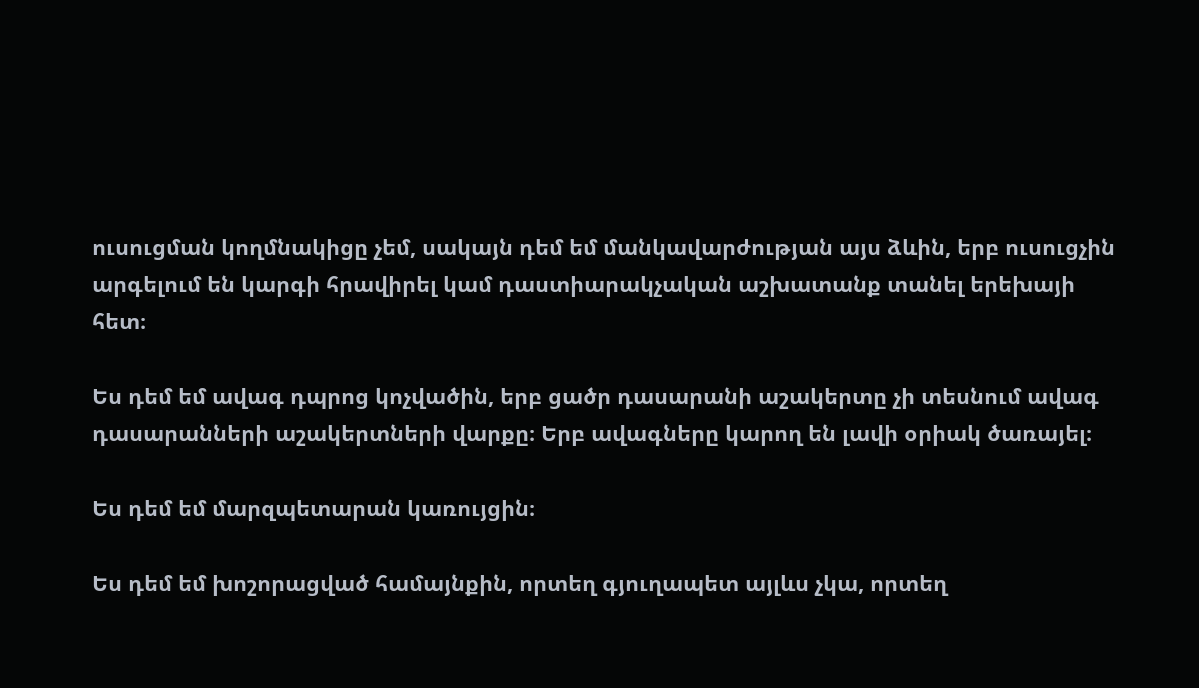ուսուցման կողմնակիցը չեմ, սակայն դեմ եմ մանկավարժության այս ձևին, երբ ուսուցչին արգելում են կարգի հրավիրել կամ դաստիարակչական աշխատանք տանել երեխայի հետ։

Ես դեմ եմ ավագ դպրոց կոչվածին, երբ ցածր դասարանի աշակերտը չի տեսնում ավագ դասարանների աշակերտների վարքը։ Երբ ավագները կարող են լավի օրիակ ծառայել։

Ես դեմ եմ մարզպետարան կառույցին։

Ես դեմ եմ խոշորացված համայնքին, որտեղ գյուղապետ այլևս չկա, որտեղ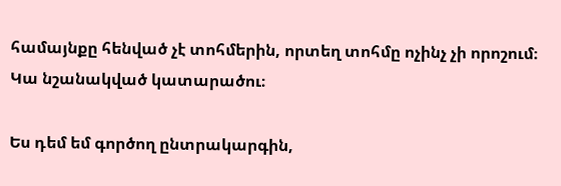համայնքը հենված չէ տոհմերին, որտեղ տոհմը ոչինչ չի որոշում։ Կա նշանակված կատարածու։

Ես դեմ եմ գործող ընտրակարգին,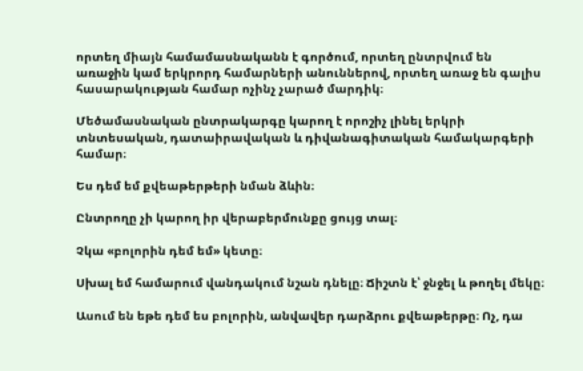որտեղ միայն համամասնականն է գործում, որտեղ ընտրվում են առաջին կամ երկրորդ համարների անուններով, որտեղ առաջ են գալիս հասարակության համար ոչինչ չարած մարդիկ։

Մեծամասնական ընտրակարգը կարող է որոշիչ լինել երկրի տնտեսական, դատաիրավական և դիվանագիտական համակարգերի համար։

Ես դեմ եմ քվեաթերթերի նման ձևին։

Ընտրողը չի կարող իր վերաբերմունքը ցույց տալ։

Չկա «բոլորին դեմ եմ» կետը։

Սխալ եմ համարում վանդակում նշան դնելը։ Ճիշտն է՝ ջնջել և թողել մեկը։

Ասում են եթե դեմ ես բոլորին, անվավեր դարձրու քվեաթերթը։ Ոչ, դա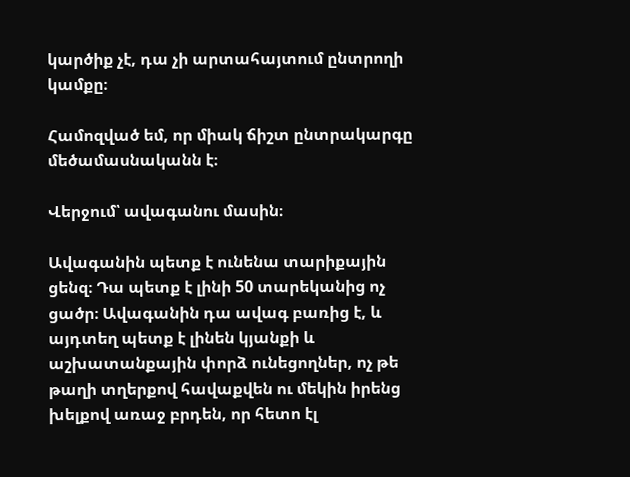կարծիք չէ, դա չի արտահայտում ընտրողի կամքը։

Համոզված եմ, որ միակ ճիշտ ընտրակարգը մեծամասնականն է։

Վերջում՝ ավագանու մասին։

Ավագանին պետք է ունենա տարիքային ցենզ։ Դա պետք է լինի 50 տարեկանից ոչ ցածր։ Ավագանին դա ավագ բառից է, և այդտեղ պետք է լինեն կյանքի և աշխատանքային փորձ ունեցողներ, ոչ թե թաղի տղերքով հավաքվեն ու մեկին իրենց խելքով առաջ բրդեն, որ հետո էլ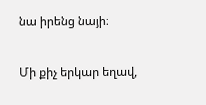նա իրենց նայի։

Մի քիչ երկար եղավ,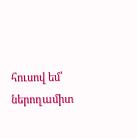հուսով եմ՝ ներողամիտ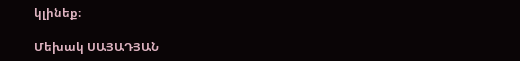կլինեք։

Մեխակ ՍԱՅԱԴՅԱՆ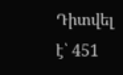Դիտվել է՝ 451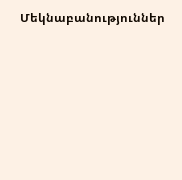Մեկնաբանություններ